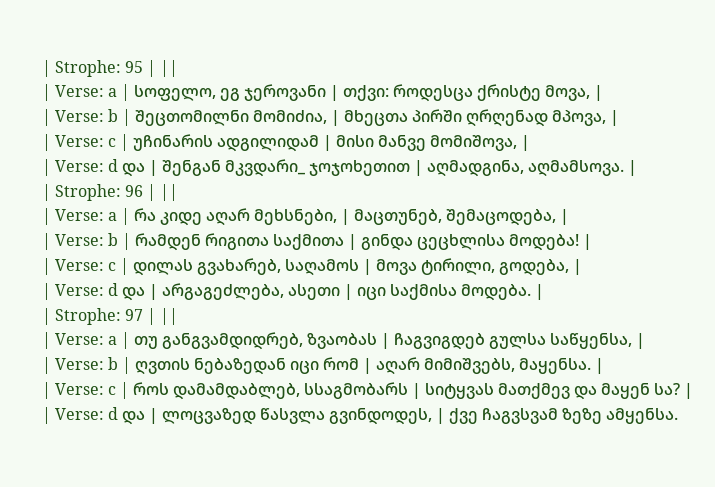| Strophe: 95 | ||
| Verse: a | სოფელო, ეგ ჯეროვანი | თქვი: როდესცა ქრისტე მოვა, |
| Verse: b | შეცთომილნი მომიძია, | მხეცთა პირში ღრღენად მპოვა, |
| Verse: c | უჩინარის ადგილიდამ | მისი მანვე მომიშოვა, |
| Verse: d და | შენგან მკვდარი_ ჯოჯოხეთით | აღმადგინა, აღმამსოვა. |
| Strophe: 96 | ||
| Verse: a | რა კიდე აღარ მეხსნები, | მაცთუნებ, შემაცოდება, |
| Verse: b | რამდენ რიგითა საქმითა | გინდა ცეცხლისა მოდება! |
| Verse: c | დილას გვახარებ, საღამოს | მოვა ტირილი, გოდება, |
| Verse: d და | არგაგეძლება, ასეთი | იცი საქმისა მოდება. |
| Strophe: 97 | ||
| Verse: a | თუ განგვამდიდრებ, ზვაობას | ჩაგვიგდებ გულსა საწყენსა, |
| Verse: b | ღვთის ნებაზედან იცი რომ | აღარ მიმიშვებს, მაყენსა. |
| Verse: c | როს დამამდაბლებ, სსაგმობარს | სიტყვას მათქმევ და მაყენ სა? |
| Verse: d და | ლოცვაზედ წასვლა გვინდოდეს, | ქვე ჩაგვსვამ ზეზე ამყენსა.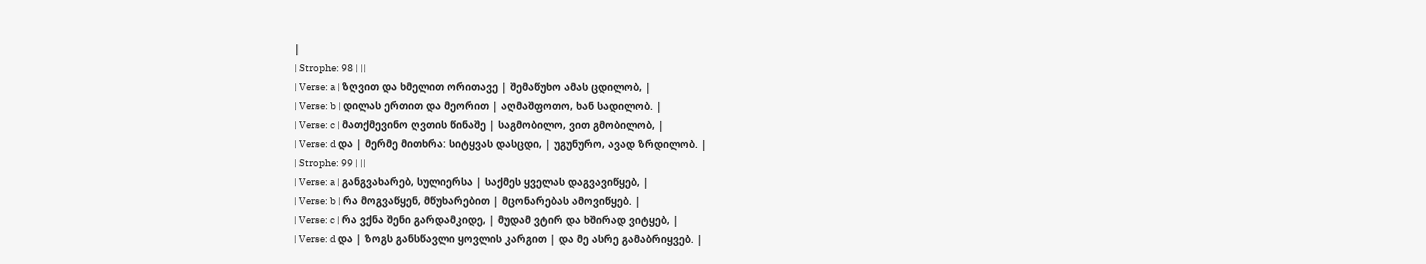|
| Strophe: 98 | ||
| Verse: a | ზღვით და ხმელით ორითავე | შემაწუხო ამას ცდილობ, |
| Verse: b | დილას ერთით და მეორით | აღმაშფოთო, ხან სადილობ. |
| Verse: c | მათქმევინო ღვთის წინაშე | საგმობილო, ვით გმობილობ, |
| Verse: d და | მერმე მითხრა: სიტყვას დასცდი, | უგუნურო, ავად ზრდილობ. |
| Strophe: 99 | ||
| Verse: a | განგვახარებ, სულიერსა | საქმეს ყველას დაგვავიწყებ, |
| Verse: b | რა მოგვაწყენ, მწუხარებით | მცონარებას ამოვიწყებ. |
| Verse: c | რა ვქნა შენი გარდამკიდე, | მუდამ ვტირ და ხშირად ვიტყებ, |
| Verse: d და | ზოგს განსწავლი ყოვლის კარგით | და მე ასრე გამაბრიყვებ. |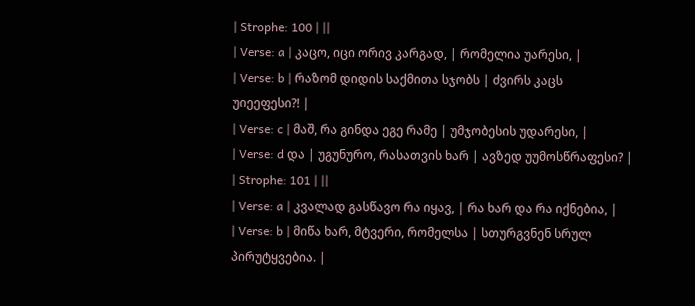| Strophe: 100 | ||
| Verse: a | კაცო, იცი ორივ კარგად, | რომელია უარესი, |
| Verse: b | რაზომ დიდის საქმითა სჯობს | ძვირს კაცს უიეეფესი?! |
| Verse: c | მაშ, რა გინდა ეგე რამე | უმჯობესის უდარესი, |
| Verse: d და | უგუნურო, რასათვის ხარ | ავზედ უუმოსწრაფესი? |
| Strophe: 101 | ||
| Verse: a | კვალად გასწავო რა იყავ, | რა ხარ და რა იქნებია, |
| Verse: b | მიწა ხარ, მტვერი, რომელსა | სთურგვნენ სრულ პირუტყვებია. |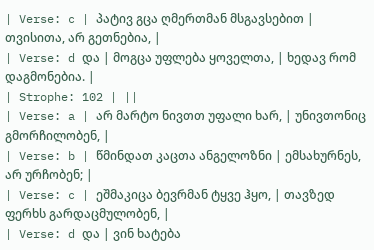| Verse: c | პატივ გცა ღმერთმან მსგავსებით | თვისითა, არ გეთნებია, |
| Verse: d და | მოგცა უფლება ყოველთა, | ხედავ რომ დაგმონებია. |
| Strophe: 102 | ||
| Verse: a | არ მარტო ნივთთ უფალი ხარ, | უნივთონიც გმორჩილობენ, |
| Verse: b | წმინდათ კაცთა ანგელოზნი | ემსახურნეს, არ ურჩობენ; |
| Verse: c | ეშმაკიცა ბევრმან ტყვე ჰყო, | თავზედ ფერხს გარდაცმულობენ, |
| Verse: d და | ვინ ხატება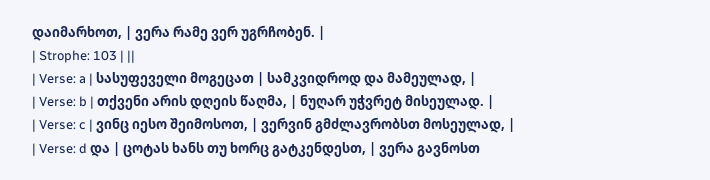დაიმარხოთ, | ვერა რამე ვერ უგრჩობენ. |
| Strophe: 103 | ||
| Verse: a | სასუფეველი მოგეცათ | სამკვიდროდ და მამეულად, |
| Verse: b | თქვენი არის დღეის წაღმა, | ნუღარ უჭვრეტ მისეულად. |
| Verse: c | ვინც იესო შეიმოსოთ, | ვერვინ გმძლავრობსთ მოსეულად, |
| Verse: d და | ცოტას ხანს თუ ხორც გატკენდესთ, | ვერა გავნოსთ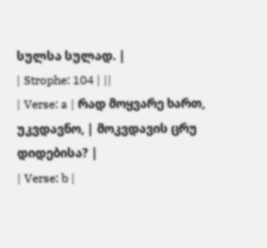სულსა სულად. |
| Strophe: 104 | ||
| Verse: a | რად მოყვარე ხართ, უკვდავნო, | მოკვდავის ცრუ დიდებისა? |
| Verse: b |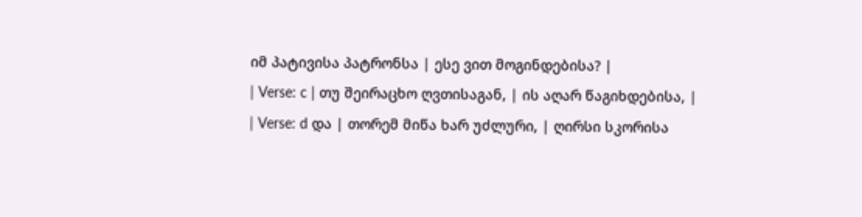იმ პატივისა პატრონსა | ესე ვით მოგინდებისა? |
| Verse: c | თუ შეირაცხო ღვთისაგან, | ის აღარ წაგიხდებისა, |
| Verse: d და | თორემ მიწა ხარ უძლური, | ღირსი სკორისა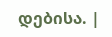დებისა. |